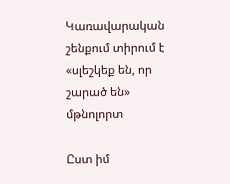Կառավարական շենքում տիրում է «սլեշկեք են, որ շարած են» մթնոլորտ

Ըստ իմ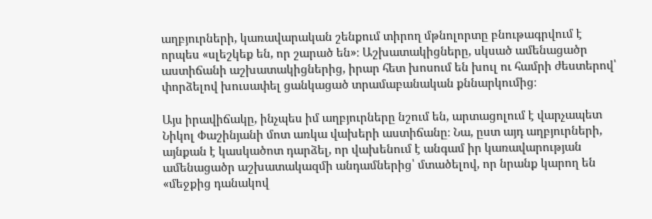աղբյուրների, կառավարական շենքում տիրող մթնոլորտը բնութագրվում է որպես «սլեշկեք են, որ շարած են»։ Աշխատակիցները, սկսած ամենացածր աստիճանի աշխատակիցներից, իրար հետ խոսում են խուլ ու համրի ժեստերով՝ փորձելով խուսափել ցանկացած տրամաբանական քննարկումից։

Այս իրավիճակը, ինչպես իմ աղբյուրները նշում են, արտացոլում է վարչապետ Նիկոլ Փաշինյանի մոտ առկա վախերի աստիճանը։ Նա, ըստ այդ աղբյուրների, այնքան է կասկածոտ դարձել, որ վախենում է անգամ իր կառավարության ամենացածր աշխատակազմի անդամներից՝ մտածելով, որ նրանք կարող են «մեջքից դանակով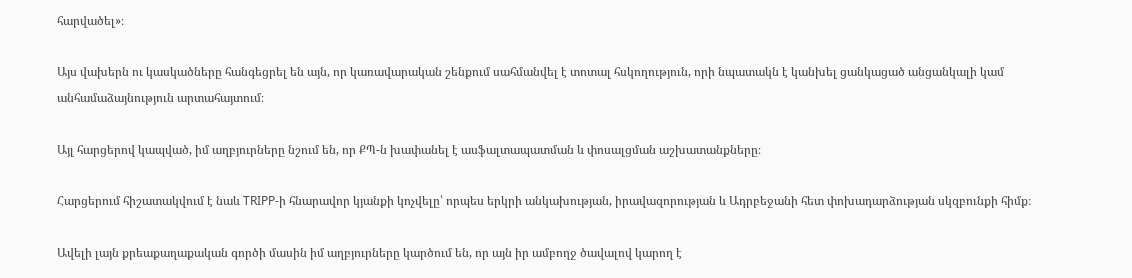հարվածել»։

Այս վախերն ու կասկածները հանգեցրել են այն, որ կառավարական շենքում սահմանվել է տոտալ հսկողություն, որի նպատակն է կանխել ցանկացած անցանկալի կամ անհամաձայնություն արտահայտում։

Այլ հարցերով կապված, իմ աղբյուրները նշում են, որ ՔՊ-ն խափանել է ասֆալտապատման և փոսալցման աշխատանքները։

Հարցերում հիշատակվում է նաև TRIPP-ի հնարավոր կյանքի կոչվելը՝ որպես երկրի անկախության, իրավազորության և Ադրբեջանի հետ փոխադարձության սկզբունքի հիմք։

Ավելի լայն քրեաքաղաքական գործի մասին իմ աղբյուրները կարծում են, որ այն իր ամբողջ ծավալով կարող է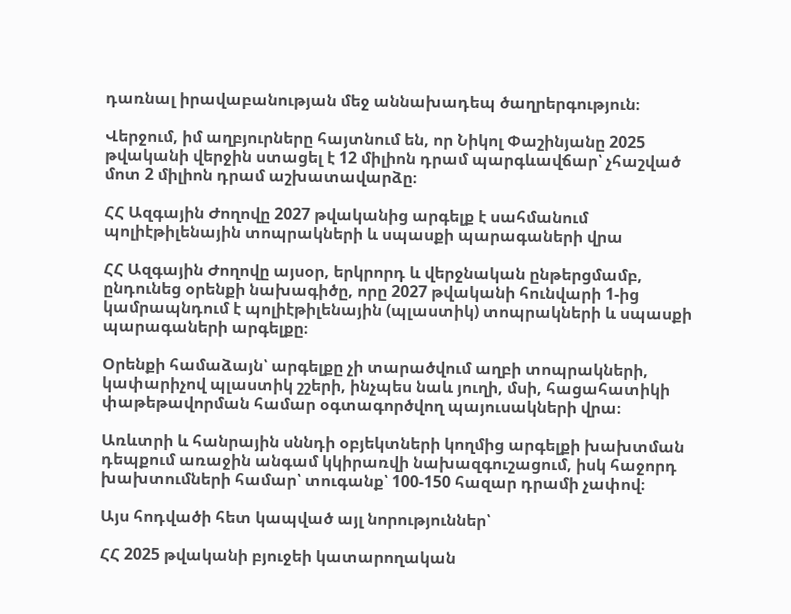դառնալ իրավաբանության մեջ աննախադեպ ծաղրերգություն։

Վերջում, իմ աղբյուրները հայտնում են, որ Նիկոլ Փաշինյանը 2025 թվականի վերջին ստացել է 12 միլիոն դրամ պարգևավճար՝ չհաշված մոտ 2 միլիոն դրամ աշխատավարձը։

ՀՀ Ազգային Ժողովը 2027 թվականից արգելք է սահմանում պոլիէթիլենային տոպրակների և սպասքի պարագաների վրա

ՀՀ Ազգային Ժողովը այսօր, երկրորդ և վերջնական ընթերցմամբ, ընդունեց օրենքի նախագիծը, որը 2027 թվականի հունվարի 1-ից կամրապնդում է պոլիէթիլենային (պլաստիկ) տոպրակների և սպասքի պարագաների արգելքը։

Օրենքի համաձայն՝ արգելքը չի տարածվում աղբի տոպրակների, կափարիչով պլաստիկ շշերի, ինչպես նաև յուղի, մսի, հացահատիկի փաթեթավորման համար օգտագործվող պայուսակների վրա։

Առևտրի և հանրային սննդի օբյեկտների կողմից արգելքի խախտման դեպքում առաջին անգամ կկիրառվի նախազգուշացում, իսկ հաջորդ խախտումների համար՝ տուգանք՝ 100-150 հազար դրամի չափով։

Այս հոդվածի հետ կապված այլ նորություններ՝

ՀՀ 2025 թվականի բյուջեի կատարողական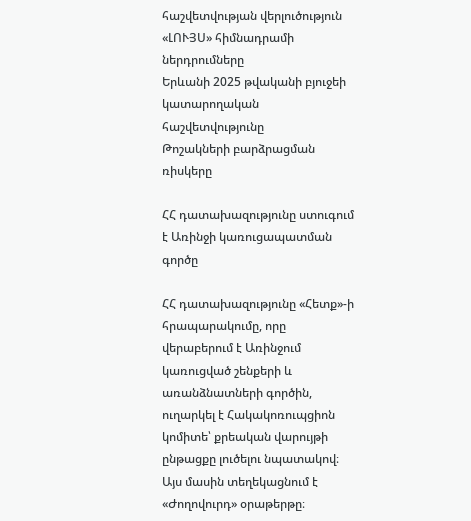հաշվետվության վերլուծություն
«ԼՈՒՅՍ» հիմնադրամի ներդրումները
Երևանի 2025 թվականի բյուջեի կատարողական հաշվետվությունը
Թոշակների բարձրացման ռիսկերը

ՀՀ դատախազությունը ստուգում է Առինջի կառուցապատման գործը

ՀՀ դատախազությունը «Հետք»-ի հրապարակումը, որը վերաբերում է Առինջում կառուցված շենքերի և առանձնատների գործին, ուղարկել է Հակակոռուպցիոն կոմիտե՝ քրեական վարույթի ընթացքը լուծելու նպատակով։ Այս մասին տեղեկացնում է «Ժողովուրդ» օրաթերթը։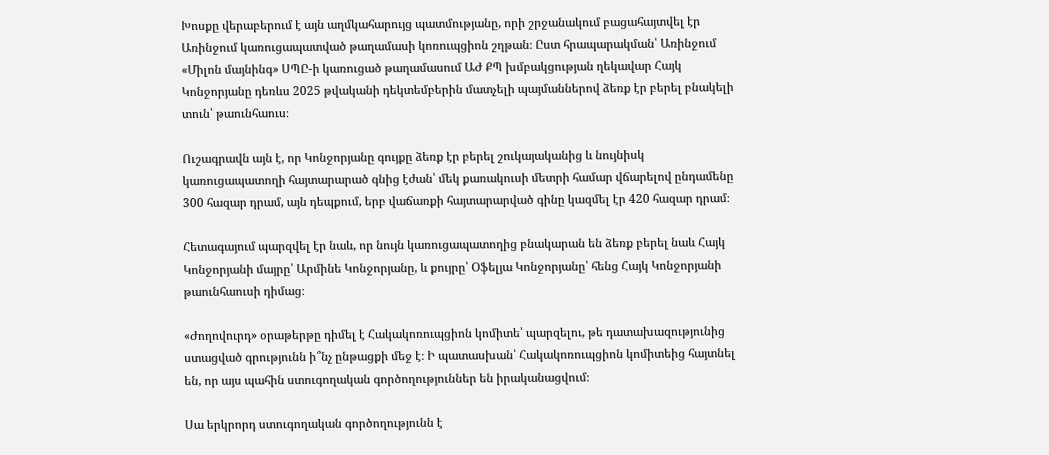Խոսքը վերաբերում է այն աղմկահարույց պատմությանը, որի շրջանակում բացահայտվել էր Առինջում կառուցապատված թաղամասի կոռուպցիոն շղթան։ Ըստ հրապարակման՝ Առինջում «Միլոն մայնինգ» ՍՊԸ-ի կառուցած թաղամասում ԱԺ ՔՊ խմբակցության ղեկավար Հայկ Կոնջորյանը դեռևս 2025 թվականի դեկտեմբերին մատչելի պայմաններով ձեռք էր բերել բնակելի տուն՝ թաունհաուս։

Ուշագրավն այն է, որ Կոնջորյանը գույքը ձեռք էր բերել շուկայականից և նույնիսկ կառուցապատողի հայտարարած գնից էժան՝ մեկ քառակուսի մետրի համար վճարելով ընդամենը 300 հազար դրամ, այն դեպքում, երբ վաճառքի հայտարարված գինը կազմել էր 420 հազար դրամ։

Հետագայում պարզվել էր նաև, որ նույն կառուցապատողից բնակարան են ձեռք բերել նաև Հայկ Կոնջորյանի մայրը՝ Արմինե Կոնջորյանը, և քույրը՝ Օֆելյա Կոնջորյանը՝ հենց Հայկ Կոնջորյանի թաունհաուսի դիմաց։

«Ժողովուրդ» օրաթերթը դիմել է Հակակոռուպցիոն կոմիտե՝ պարզելու, թե դատախազությունից ստացված գրությունն ի՞նչ ընթացքի մեջ է։ Ի պատասխան՝ Հակակոռուպցիոն կոմիտեից հայտնել են, որ այս պահին ստուգողական գործողություններ են իրականացվում։

Սա երկրորդ ստուգողական գործողությունն է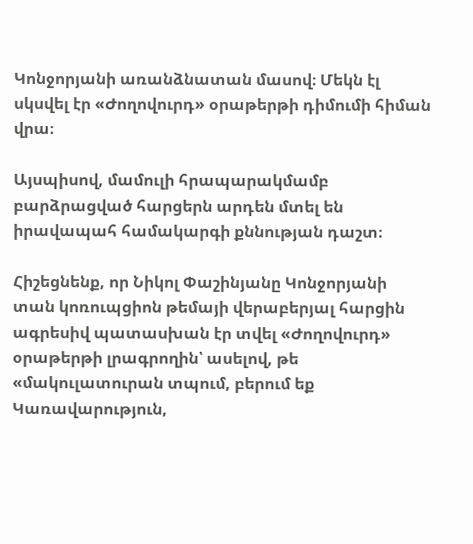Կոնջորյանի առանձնատան մասով։ Մեկն էլ սկսվել էր «Ժողովուրդ» օրաթերթի դիմումի հիման վրա։

Այսպիսով, մամուլի հրապարակմամբ բարձրացված հարցերն արդեն մտել են իրավապահ համակարգի քննության դաշտ։

Հիշեցնենք, որ Նիկոլ Փաշինյանը Կոնջորյանի տան կոռուպցիոն թեմայի վերաբերյալ հարցին ագրեսիվ պատասխան էր տվել «Ժողովուրդ» օրաթերթի լրագրողին՝ ասելով, թե «մակուլատուրան տպում, բերում եք Կառավարություն,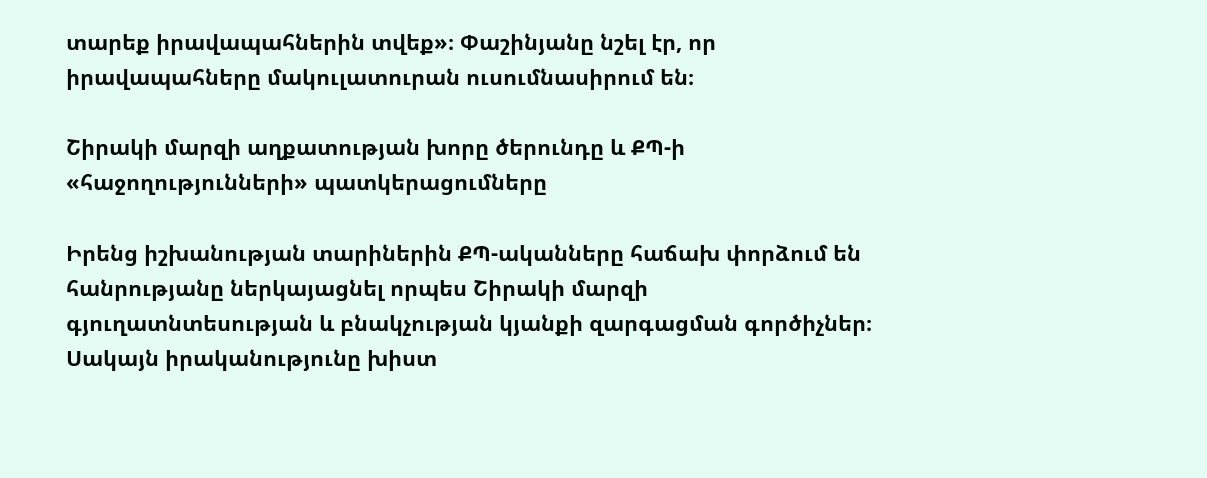տարեք իրավապահներին տվեք»։ Փաշինյանը նշել էր, որ իրավապահները մակուլատուրան ուսումնասիրում են։

Շիրակի մարզի աղքատության խորը ծերունդը և ՔՊ-ի «հաջողությունների» պատկերացումները

Իրենց իշխանության տարիներին ՔՊ-ականները հաճախ փորձում են հանրությանը ներկայացնել որպես Շիրակի մարզի գյուղատնտեսության և բնակչության կյանքի զարգացման գործիչներ։ Սակայն իրականությունը խիստ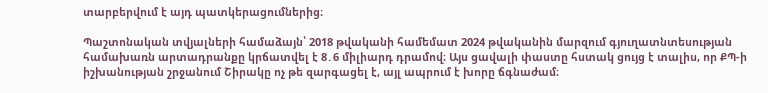տարբերվում է այդ պատկերացումներից։

Պաշտոնական տվյալների համաձայն՝ 2018 թվականի համեմատ 2024 թվականին մարզում գյուղատնտեսության համախառն արտադրանքը կրճատվել է 8․6 միլիարդ դրամով։ Այս ցավալի փաստը հստակ ցույց է տալիս, որ ՔՊ-ի իշխանության շրջանում Շիրակը ոչ թե զարգացել է, այլ ապրում է խորը ճգնաժամ։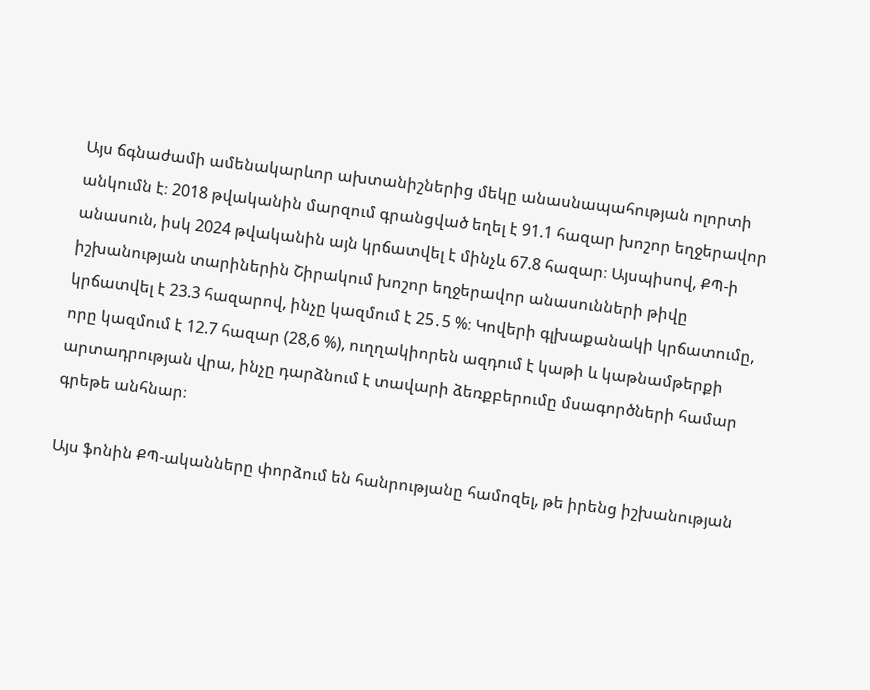Այս ճգնաժամի ամենակարևոր ախտանիշներից մեկը անասնապահության ոլորտի անկումն է։ 2018 թվականին մարզում գրանցված եղել է 91.1 հազար խոշոր եղջերավոր անասուն, իսկ 2024 թվականին այն կրճատվել է մինչև 67.8 հազար։ Այսպիսով, ՔՊ-ի իշխանության տարիներին Շիրակում խոշոր եղջերավոր անասունների թիվը կրճատվել է 23.3 հազարով, ինչը կազմում է 25․5 %։ Կովերի գլխաքանակի կրճատումը, որը կազմում է 12.7 հազար (28,6 %), ուղղակիորեն ազդում է կաթի և կաթնամթերքի արտադրության վրա, ինչը դարձնում է տավարի ձեռքբերումը մսագործների համար գրեթե անհնար։

Այս ֆոնին ՔՊ-ականները փորձում են հանրությանը համոզել, թե իրենց իշխանության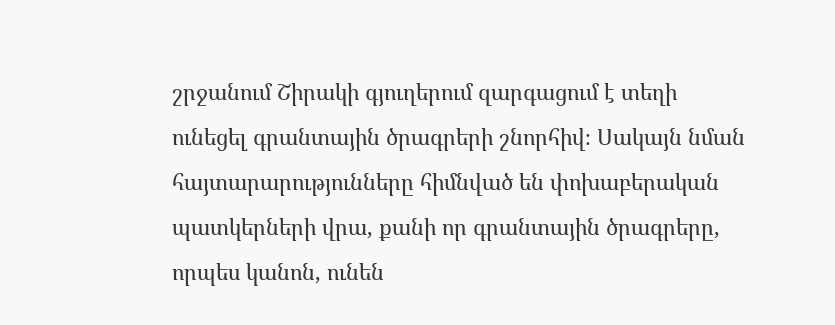շրջանում Շիրակի գյուղերում զարգացում է տեղի ունեցել գրանտային ծրագրերի շնորհիվ։ Սակայն նման հայտարարությունները հիմնված են փոխաբերական պատկերների վրա, քանի որ գրանտային ծրագրերը, որպես կանոն, ունեն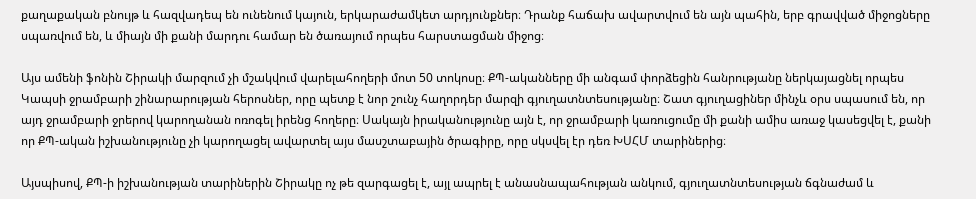քաղաքական բնույթ և հազվադեպ են ունենում կայուն, երկարաժամկետ արդյունքներ։ Դրանք հաճախ ավարտվում են այն պահին, երբ գրավված միջոցները սպառվում են, և միայն մի քանի մարդու համար են ծառայում որպես հարստացման միջոց։

Այս ամենի ֆոնին Շիրակի մարզում չի մշակվում վարելահողերի մոտ 50 տոկոսը։ ՔՊ-ականները մի անգամ փորձեցին հանրությանը ներկայացնել որպես Կապսի ջրամբարի շինարարության հերոսներ, որը պետք է նոր շունչ հաղորդեր մարզի գյուղատնտեսությանը։ Շատ գյուղացիներ մինչև օրս սպասում են, որ այդ ջրամբարի ջրերով կարողանան ոռոգել իրենց հողերը։ Սակայն իրականությունը այն է, որ ջրամբարի կառուցումը մի քանի ամիս առաջ կասեցվել է, քանի որ ՔՊ-ական իշխանությունը չի կարողացել ավարտել այս մասշտաբային ծրագիրը, որը սկսվել էր դեռ ԽՍՀՄ տարիներից։

Այսպիսով, ՔՊ-ի իշխանության տարիներին Շիրակը ոչ թե զարգացել է, այլ ապրել է անասնապահության անկում, գյուղատնտեսության ճգնաժամ և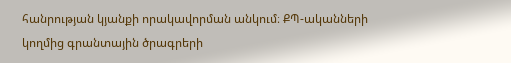հանրության կյանքի որակավորման անկում։ ՔՊ-ականների կողմից գրանտային ծրագրերի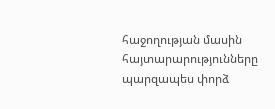հաջողության մասին հայտարարությունները պարզապես փորձ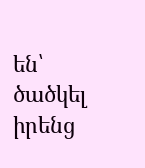են՝ ծածկել իրենց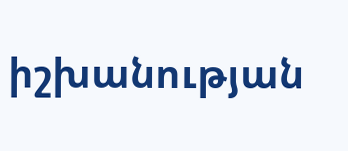իշխանության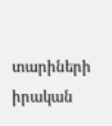տարիների իրական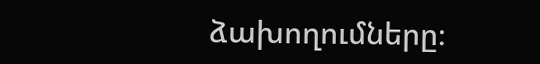ձախողումները։